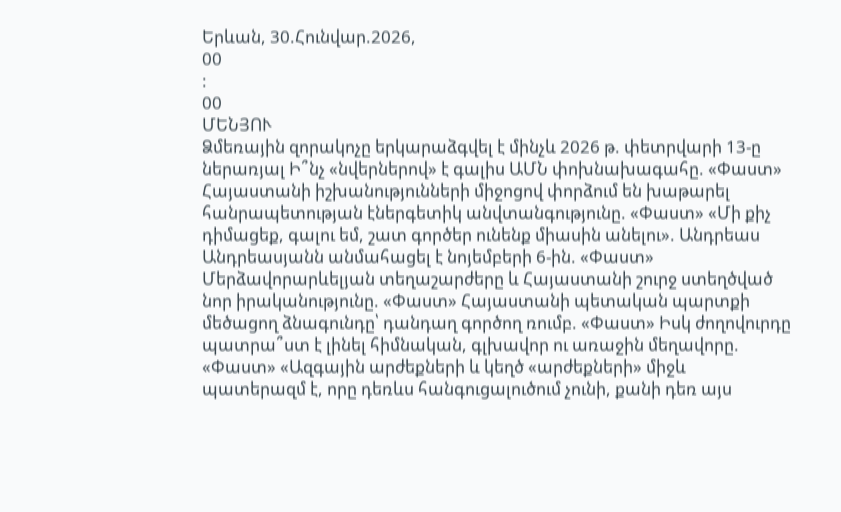Երևան, 30.Հունվար.2026,
00
:
00
ՄԵՆՅՈՒ
Ձմեռային զորակոչը երկարաձգվել է մինչև 2026 թ. փետրվարի 13-ը ներառյալ Ի՞նչ «նվերներով» է գալիս ԱՄՆ փոխնախագահը. «Փաստ» Հայաստանի իշխանությունների միջոցով փորձում են խաթարել հանրապետության էներգետիկ անվտանգությունը. «Փաստ» «Մի քիչ դիմացեք, գալու եմ, շատ գործեր ունենք միասին անելու». Անդրեաս Անդրեասյանն անմահացել է նոյեմբերի 6-ին. «Փաստ» Մերձավորարևելյան տեղաշարժերը և Հայաստանի շուրջ ստեղծված նոր իրականությունը. «Փաստ» Հայաստանի պետական պարտքի մեծացող ձնագունդը՝ դանդաղ գործող ռումբ. «Փաստ» Իսկ ժողովուրդը պատրա՞ստ է լինել հիմնական, գլխավոր ու առաջին մեղավորը. «Փաստ» «Ազգային արժեքների և կեղծ «արժեքների» միջև պատերազմ է, որը դեռևս հանգուցալուծում չունի, քանի դեռ այս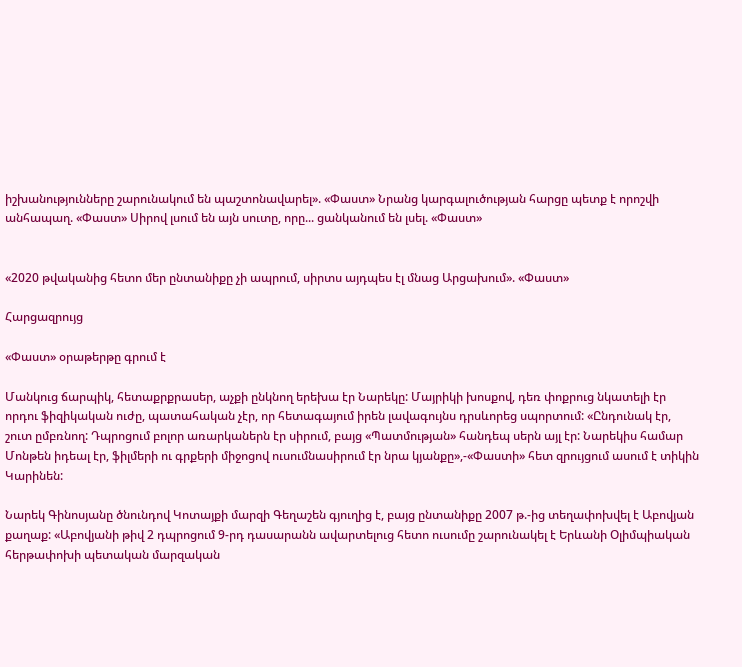իշխանությունները շարունակում են պաշտոնավարել». «Փաստ» Նրանց կարգալուծության հարցը պետք է որոշվի անհապաղ. «Փաստ» Սիրով լսում են այն սուտը, որը... ցանկանում են լսել. «Փաստ»


«2020 թվականից հետո մեր ընտանիքը չի ապրում, սիրտս այդպես էլ մնաց Արցախում». «Փաստ»

Հարցազրույց

«Փաստ» օրաթերթը գրում է

Մանկուց ճարպիկ, հետաքրքրասեր, աչքի ընկնող երեխա էր Նարեկը: Մայրիկի խոսքով, դեռ փոքրուց նկատելի էր որդու ֆիզիկական ուժը, պատահական չէր, որ հետագայում իրեն լավագույնս դրսևորեց սպորտում: «Ընդունակ էր, շուտ ըմբռնող: Դպրոցում բոլոր առարկաներն էր սիրում, բայց «Պատմության» հանդեպ սերն այլ էր: Նարեկիս համար Մոնթեն իդեալ էր, ֆիլմերի ու գրքերի միջոցով ուսումնասիրում էր նրա կյանքը»,-«Փաստի» հետ զրույցում ասում է տիկին Կարինեն:

Նարեկ Գինոսյանը ծնունդով Կոտայքի մարզի Գեղաշեն գյուղից է, բայց ընտանիքը 2007 թ.-ից տեղափոխվել է Աբովյան քաղաք: «Աբովյանի թիվ 2 դպրոցում 9-րդ դասարանն ավարտելուց հետո ուսումը շարունակել է Երևանի Օլիմպիական հերթափոխի պետական մարզական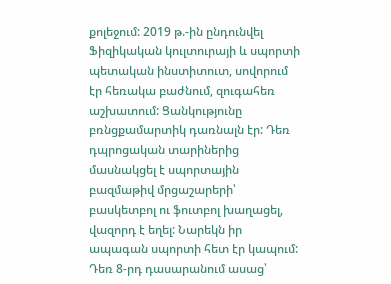քոլեջում: 2019 թ.-ին ընդունվել Ֆիզիկական կուլտուրայի և սպորտի պետական ինստիտուտ, սովորում էր հեռակա բաժնում, զուգահեռ աշխատում: Ցանկությունը բռնցքամարտիկ դառնալն էր: Դեռ դպրոցական տարիներից մասնակցել է սպորտային բազմաթիվ մրցաշարերի՝ բասկետբոլ ու ֆուտբոլ խաղացել, վազորդ է եղել: Նարեկն իր ապագան սպորտի հետ էր կապում: Դեռ 8-րդ դասարանում ասաց՝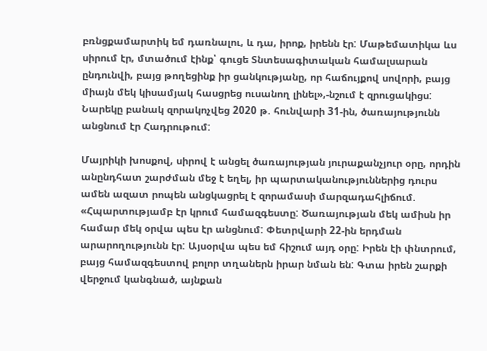բռնցքամարտիկ եմ դառնալու, և դա, իրոք, իրենն էր: Մաթեմատիկա ևս սիրում էր, մտածում էինք՝ գուցե Տնտեսագիտական համալսարան ընդունվի, բայց թողեցինք իր ցանկությանը, որ հաճույքով սովորի, բայց միայն մեկ կիսամյակ հասցրեց ուսանող լինել»,-նշում է զրուցակիցս: Նարեկը բանակ զորակոչվեց 2020 թ. հունվարի 31-ին, ծառայությունն անցնում էր Հադրութում:

Մայրիկի խոսքով, սիրով է անցել ծառայության յուրաքանչյուր օրը, որդին անընդհատ շարժման մեջ է եղել, իր պարտականություններից դուրս ամեն ազատ րոպեն անցկացրել է զորամասի մարզադահլիճում. «Հպարտությամբ էր կրում համազգեստը: Ծառայության մեկ ամիսն իր համար մեկ օրվա պես էր անցնում: Փետրվարի 22-ին երդման արարողությունն էր: Այսօրվա պես եմ հիշում այդ օրը: Իրեն էի փնտրում, բայց համազգեստով բոլոր տղաներն իրար նման են: Գտա իրեն շարքի վերջում կանգնած, այնքան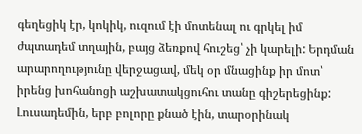գեղեցիկ էր, կոկիկ, ուզում էի մոտենալ ու գրկել իմ ժպտադեմ տղային, բայց ձեռքով հուշեց՝ չի կարելի: Երդման արարողությունը վերջացավ, մեկ օր մնացինք իր մոտ՝ իրենց խոհանոցի աշխատակցուհու տանը գիշերեցինք: Լուսադեմին, երբ բոլորը քնած էին, տարօրինակ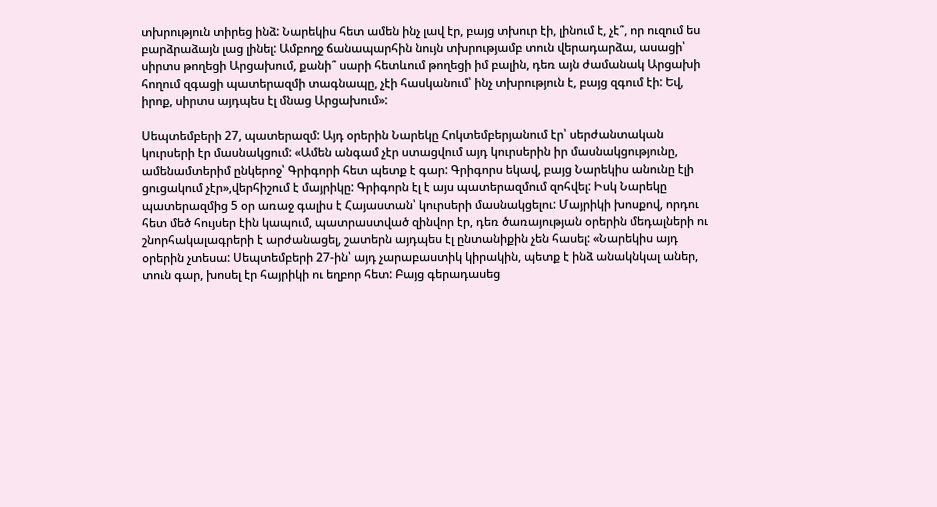տխրություն տիրեց ինձ: Նարեկիս հետ ամեն ինչ լավ էր, բայց տխուր էի, լինում է, չէ՞, որ ուզում ես բարձրաձայն լաց լինել: Ամբողջ ճանապարհին նույն տխրությամբ տուն վերադարձա, ասացի՝ սիրտս թողեցի Արցախում, քանի՞ սարի հետևում թողեցի իմ բալին, դեռ այն ժամանակ Արցախի հողում զգացի պատերազմի տագնապը, չէի հասկանում՝ ինչ տխրություն է, բայց զգում էի: Եվ, իրոք, սիրտս այդպես էլ մնաց Արցախում»:

Սեպտեմբերի 27, պատերազմ: Այդ օրերին Նարեկը Հոկտեմբերյանում էր՝ սերժանտական կուրսերի էր մասնակցում: «Ամեն անգամ չէր ստացվում այդ կուրսերին իր մասնակցությունը, ամենամտերիմ ընկերոջ՝ Գրիգորի հետ պետք է գար: Գրիգորս եկավ, բայց Նարեկիս անունը էլի ցուցակում չէր»,վերհիշում է մայրիկը: Գրիգորն էլ է այս պատերազմում զոհվել: Իսկ Նարեկը պատերազմից 5 օր առաջ գալիս է Հայաստան՝ կուրսերի մասնակցելու: Մայրիկի խոսքով, որդու հետ մեծ հույսեր էին կապում, պատրաստված զինվոր էր, դեռ ծառայության օրերին մեդալների ու շնորհակալագրերի է արժանացել, շատերն այդպես էլ ընտանիքին չեն հասել: «Նարեկիս այդ օրերին չտեսա: Սեպտեմբերի 27-ին՝ այդ չարաբաստիկ կիրակին, պետք է ինձ անակնկալ աներ, տուն գար, խոսել էր հայրիկի ու եղբոր հետ: Բայց գերադասեց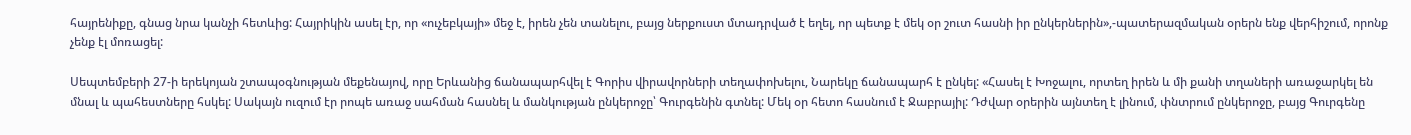հայրենիքը, գնաց նրա կանչի հետևից: Հայրիկին ասել էր, որ «ուչեբկայի» մեջ է, իրեն չեն տանելու, բայց ներքուստ մտադրված է եղել, որ պետք է մեկ օր շուտ հասնի իր ընկերներին»,-պատերազմական օրերն ենք վերհիշում, որոնք չենք էլ մոռացել:

Սեպտեմբերի 27-ի երեկոյան շտապօգնության մեքենայով, որը Երևանից ճանապարհվել է Գորիս վիրավորների տեղափոխելու, Նարեկը ճանապարհ է ընկել: «Հասել է Խոջալու, որտեղ իրեն և մի քանի տղաների առաջարկել են մնալ և պահեստները հսկել: Սակայն ուզում էր րոպե առաջ սահման հասնել և մանկության ընկերոջը՝ Գուրգենին գտնել: Մեկ օր հետո հասնում է Ջաբրայիլ: Դժվար օրերին այնտեղ է լինում, փնտրում ընկերոջը, բայց Գուրգենը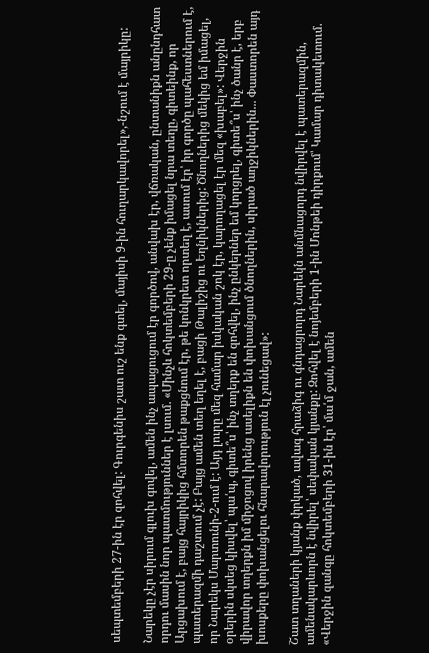սեպտեմբերի 27-ին էր զոհվել: Գուրգենիս շատ ուշ ենք գտել, մայիսի 9-ին հուղարկավորել»,-նշում է մայրիկը:

Նարեկը չէր սիրում գլուխ գովել, ամեն ինչ ապացուցում էր գործով, անվախ էր, վճռական, ընտանիքն անընդհատ որդու մասին նոր պատմություններ է լսում. «Մինչև հոկտեմբերի 29-ը չենք իմացել նրա տեղը, գիտեինք, որ Արցախում է, բայց հայրիկից հմտորեն թաքցնում էր, թե կոնկրետ որտեղ է, ասում էր՝ իր գործը պահեստներում է, պատերազմի դաշտում չէ: Բայց ամեն տեղ եղել է, բացի Թալիշից ու Եղնիկներից: Ծնողներից մեկից եմ իմացել, որ Նարեկս Մարտունի-2-ում է: Այդ լուրը մեզ համար իսկական շոկ էր, կարողացել էր մեզ «խաբել»: Վերջին օրերին սկսեց կիսվել՝ պա՛պ, գիտե՞ս՝ ինչ տղերք են զոհվել, ինչ ընկերներ եմ կորցրել, գիտե՞ս՝ ինչ ծանր է, երբ վիրավոր տղերքն իմ միջոցով իրենց ասելիքն են փոխանցում ծնողներին, սիրած աղջիկներին... Փաստորեն այդ խոսքերը փոխանցելու հնարավորություն էլ չունեցավ»:

Շատ տղաների կյանք փրկած, ավագ հրաձիգ ու գնդացրորդ Նարեկն անմնացորդ նվիրվել է պատերազմին, ամենակարևորն է նվիրել՝ սեփական կյանքը: Զոհվել է նոյեմբերի 1-ին Մոնթեի դիրքում՝ Կամար դիտակետում. «Վերջին զանգը հոկտեմբերի 31-ին էր՝ մա՛մ ջան, ամեն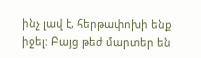ինչ լավ է, հերթափոխի ենք իջել: Բայց թեժ մարտեր են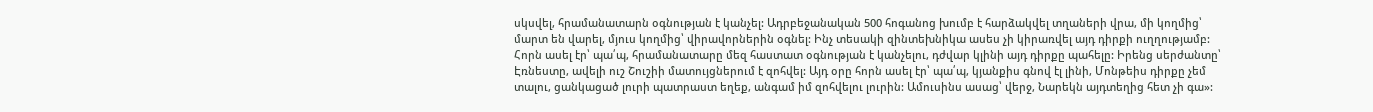սկսվել, հրամանատարն օգնության է կանչել: Ադրբեջանական 500 հոգանոց խումբ է հարձակվել տղաների վրա, մի կողմից՝ մարտ են վարել, մյուս կողմից՝ վիրավորներին օգնել: Ինչ տեսակի զինտեխնիկա ասես չի կիրառվել այդ դիրքի ուղղությամբ: Հորն ասել էր՝ պա՛պ, հրամանատարը մեզ հաստատ օգնության է կանչելու, դժվար կլինի այդ դիրքը պահելը: Իրենց սերժանտը՝ Էռնեստը, ավելի ուշ Շուշիի մատույցներում է զոհվել: Այդ օրը հորն ասել էր՝ պա՛պ, կյանքիս գնով էլ լինի, Մոնթեիս դիրքը չեմ տալու, ցանկացած լուրի պատրաստ եղեք, անգամ իմ զոհվելու լուրին: Ամուսինս ասաց՝ վերջ, Նարեկն այդտեղից հետ չի գա»: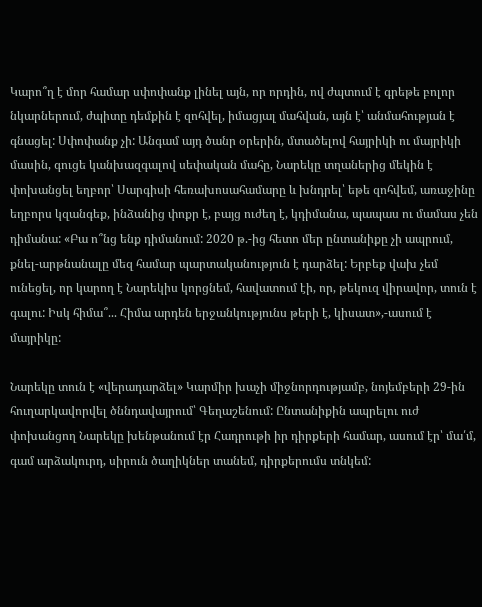Կարո՞ղ է մոր համար սփոփանք լինել այն, որ որդին, ով ժպտում է գրեթե բոլոր նկարներում, ժպիտը դեմքին է զոհվել, իմացյալ մահվան, այն է՝ անմահության է գնացել: Սփոփանք չի: Անգամ այդ ծանր օրերին, մտածելով հայրիկի ու մայրիկի մասին, գուցե կանխազգալով սեփական մահը, Նարեկը տղաներից մեկին է փոխանցել եղբոր՝ Սարգիսի հեռախոսահամարը և խնդրել՝ եթե զոհվեմ, առաջինը եղբորս կզանգեք, ինձանից փոքր է, բայց ուժեղ է, կդիմանա, պապաս ու մամաս չեն դիմանա: «Բա ո՞նց ենք դիմանում: 2020 թ.-ից հետո մեր ընտանիքը չի ապրում, քնել-արթնանալը մեզ համար պարտականություն է դարձել: Երբեք վախ չեմ ունեցել, որ կարող է Նարեկիս կորցնեմ, հավատում էի, որ, թեկուզ վիրավոր, տուն է գալու: Իսկ հիմա՞... Հիմա արդեն երջանկությունս թերի է, կիսատ»,-ասում է մայրիկը:

Նարեկը տուն է «վերադարձել» Կարմիր խաչի միջնորդությամբ, նոյեմբերի 29-ին հուղարկավորվել ծննդավայրում՝ Գեղաշենում: Ընտանիքին ապրելու ուժ փոխանցող Նարեկը խենթանում էր Հադրութի իր դիրքերի համար, ասում էր՝ մա՛մ, գամ արձակուրդ, սիրուն ծաղիկներ տանեմ, դիրքերումս տնկեմ: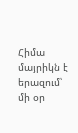Հիմա մայրիկն է երազում՝ մի օր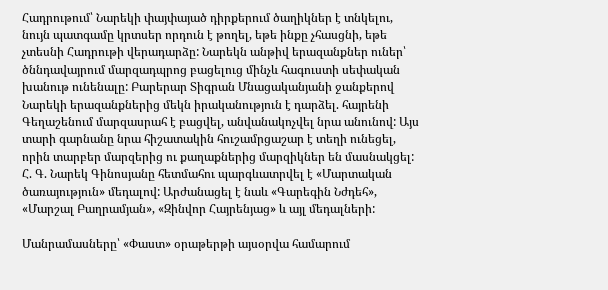Հադրութում՝ Նարեկի փայփայած դիրքերում ծաղիկներ է տնկելու, նույն պատգամը կրտսեր որդուն է թողել, եթե ինքը չհասցնի, եթե չտեսնի Հադրութի վերադարձը: Նարեկն անթիվ երազանքներ ուներ՝ ծննդավայրում մարզադպրոց բացելուց մինչև հագուստի սեփական խանութ ունենալը: Բարերար Տիգրան Մնացականյանի ջանքերով Նարեկի երազանքներից մեկն իրականություն է դարձել. հայրենի Գեղաշենում մարզասրահ է բացվել, անվանակոչվել նրա անունով: Այս տարի գարնանը նրա հիշատակին հուշամրցաշար է տեղի ունեցել, որին տարբեր մարզերից ու քաղաքներից մարզիկներ են մասնակցել: Հ. Գ. Նարեկ Գինոսյանը հետմահու պարգևատրվել է «Մարտական ծառայություն» մեդալով: Արժանացել է նաև «Գարեգին Նժդեհ», «Մարշալ Բաղրամյան», «Զինվոր Հայրենյաց» և այլ մեդալների:

Մանրամասները՝ «Փաստ» օրաթերթի այսօրվա համարում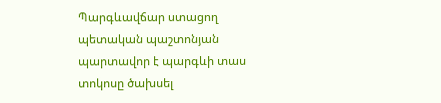Պարգևավճար ստացող պետական պաշտոնյան պարտավոր է պարգևի տաս տոկոսը ծախսել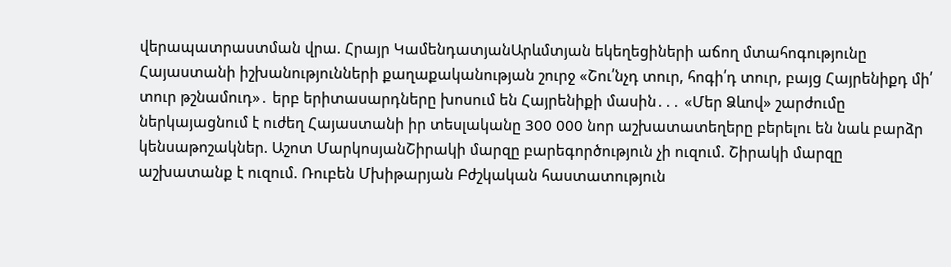վերապատրաստման վրա. Հրայր ԿամենդատյանԱրևմտյան եկեղեցիների աճող մտահոգությունը Հայաստանի իշխանությունների քաղաքականության շուրջ «Շու՛նչդ տուր, հոգի՛դ տուր, բայց Հայրենիքդ մի՛ տուր թշնամուդ»․ երբ երիտասարդները խոսում են Հայրենիքի մասին․․․ «Մեր Ձևով» շարժումը ներկայացնում է ուժեղ Հայաստանի իր տեսլականը 300 000 նոր աշխատատեղերը բերելու են նաև բարձր կենսաթոշակներ. Աշոտ ՄարկոսյանՇիրակի մարզը բարեգործություն չի ուզում. Շիրակի մարզը աշխատանք է ուզում. Ռուբեն Մխիթարյան Բժշկական հաստատություն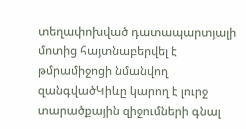տեղափոխված դատապարտյալի մոտից հայտնաբերվել է թմրամիջոցի նմանվող զանգվածԿիևը կարող է լուրջ տարածքային զիջումների գնալ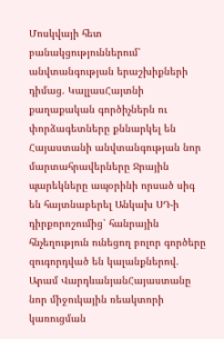Մոսկվայի հետ բանակցություններում՝ անվտանգության երաշխիքների դիմաց. ԿալլասՀայտնի քաղաքական գործիչներն ու փորձագետները քննարկել են Հայաստանի անվտանգության նոր մարտահրավերները Ջրային պարեկները ապօրինի որսած սիգ են հայտնաբերել Անկախ ՍԴ-ի դիրքորոշումից՝ հանրային հնչեղություն ունեցող բոլոր գործերը զուգորդված են կալանքներով. Արամ ՎարդևանյանՀայաստանը նոր միջուկային ռեակտորի կառուցման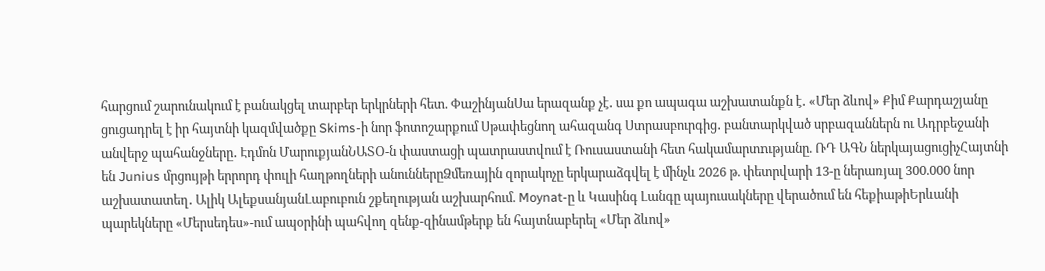հարցում շարունակում է բանակցել տարբեր երկրների հետ. ՓաշինյանՍա երազանք չէ․ սա քո ապագա աշխատանքն է․ «Մեր ձևով» Քիմ Քարդաշյանը ցուցադրել է իր հայտնի կազմվածքը Skims-ի նոր ֆոտոշարքում Սթափեցնող ահազանգ Ստրասբուրգից․ բանտարկված սրբազաններն ու Ադրբեջանի անվերջ պահանջները․ Էդմոն ՄարուքյանՆԱՏՕ-ն փաստացի պատրաստվում է Ռուսաստանի հետ հակամարտnւթյանը. ՌԴ ԱԳՆ ներկայացուցիչՀայտնի են Junius մրցույթի երրորդ փուլի հաղթողների անուններըՁմեռային զորակոչը երկարաձգվել է մինչև 2026 թ. փետրվարի 13-ը ներառյալ 300.000 նոր աշխատատեղ․ Ալիկ ԱլեքսանյանԼաբուբուն շքեղության աշխարհում. Moynat-ը և Կասինգ Լանգը պայուսակները վերածում են հեքիաթիԵրևանի պարեկները «Մերսեդես»-ում ապօրինի պահվող զենք-զինամթերք են հայտնաբերել «Մեր ձևով»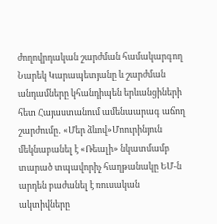ժողովրդական շարժման համակարգող Նարեկ Կարապետյանը և շարժման անդամները կհանդիպեն երևանցիների հետ Հայաստանում ամենաարագ աճող շարժումը․ «Մեր ձևով»Մոուրինյուն մեկնաբանել է «Ռեալի» նկատմամբ տարած տպավորիչ հաղթանակը ԵՄ-ն արդեն բաժանել է ռուսական ակտիվները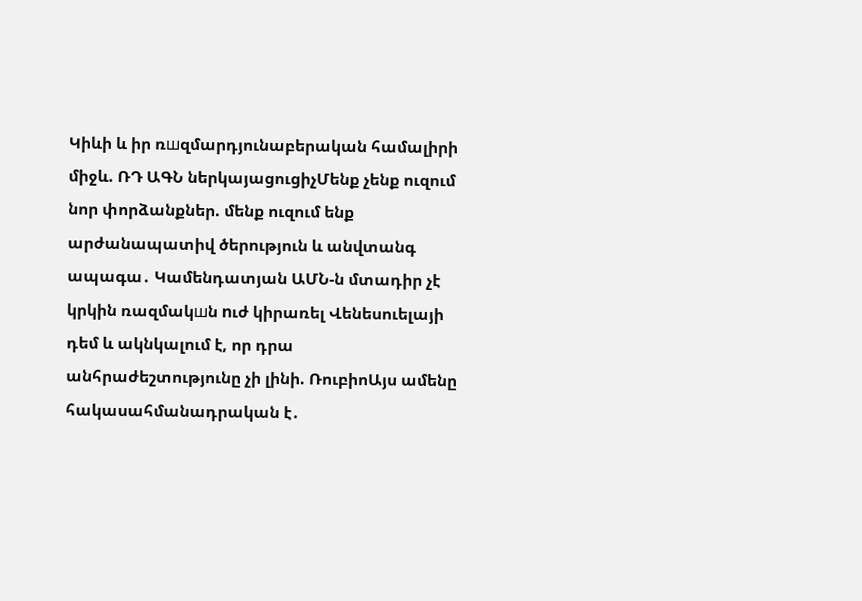Կիևի և իր ռшզմարդյունաբերական համալիրի միջև. ՌԴ ԱԳՆ ներկայացուցիչՄենք չենք ուզում նոր փորձանքներ. մենք ուզում ենք արժանապատիվ ծերություն և անվտանգ ապագա․ Կամենդատյան ԱՄՆ-ն մտադիր չէ կրկին ռազմակшն nւժ կիրառել Վենեսուելայի դեմ և ակնկալում է, որ դրա անհրաժեշտությունը չի լինի. ՌուբիոԱյս ամենը հակասահմանադրական է․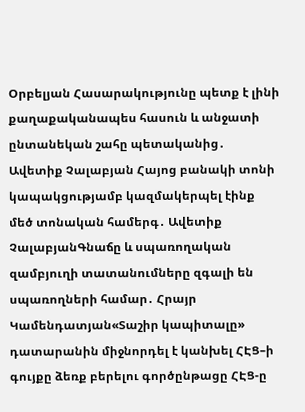Օրբելյան Հասարակությունը պետք է լինի քաղաքականապես հասուն և անջատի ընտանեկան շահը պետականից․ Ավետիք Չալաբյան Հայոց բանակի տոնի կապակցությամբ կազմակերպել էինք մեծ տոնական համերգ․ Ավետիք ՉալաբյանԳնաճը և սպառողական զամբյուղի տատանումները զգալի են սպառողների համար․ Հրայր Կամենդատյան«Տաշիր կապիտալը» դատարանին միջնորդել է կանխել ՀԷՑ–ի գույքը ձեռք բերելու գործընթացը ՀԷՑ-ը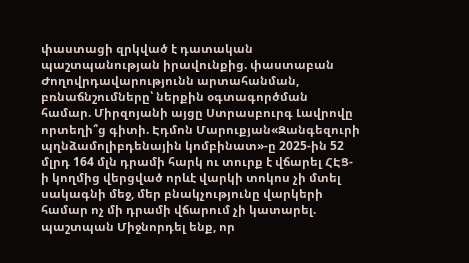փաստացի զրկված է դատական պաշտպանության իրավունքից. փաստաբան Ժողովրդավարությունն արտահանման, բռնաճնշումները՝ ներքին օգտագործման համար. Միրզոյանի այցը Ստրասբուրգ Լավրովը որտեղի՞ց գիտի. Էդմոն Մարուքյան«Զանգեզուրի պղնձամոլիբդենային կոմբինատ»-ը 2025-ին 52 մլրդ 164 մլն դրամի հարկ ու տուրք է վճարել ՀԷՑ-ի կողմից վերցված որևէ վարկի տոկոս չի մտել սակագնի մեջ, մեր բնակչությունը վարկերի համար ոչ մի դրամի վճարում չի կատարել. պաշտպան Միջնորդել ենք, որ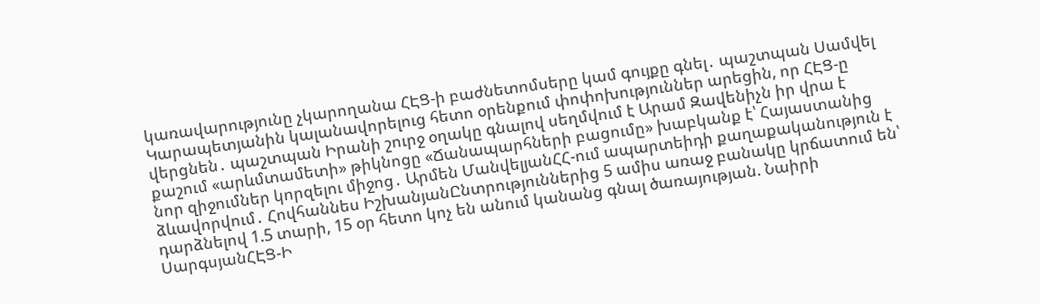կառավարությունը չկարողանա ՀԷՑ-ի բաժնետոմսերը կամ գույքը գնել․ պաշտպան Սամվել Կարապետյանին կալանավորելուց հետո օրենքում փոփոխություններ արեցին, որ ՀԷՑ-ը վերցնեն․ պաշտպան Իրանի շուրջ օղակը գնալով սեղմվում է Արամ Զավենիչն իր վրա է քաշում «արևմտամետի» թիկնոցը «Ճանապարհների բացումը» խաբկանք է՝ Հայաստանից նոր զիջումներ կորզելու միջոց․ Արմեն ՄանվելյանՀՀ-ում ապարտեիդի քաղաքականություն է ձևավորվում․ Հովհաննես ԻշխանյանԸնտրություններից 5 ամիս առաջ բանակը կրճատում են՝ դարձնելով 1.5 տարի, 15 օր հետո կոչ են անում կանանց գնալ ծառայության. Նաիրի ՍարգսյանՀԷՑ-Ի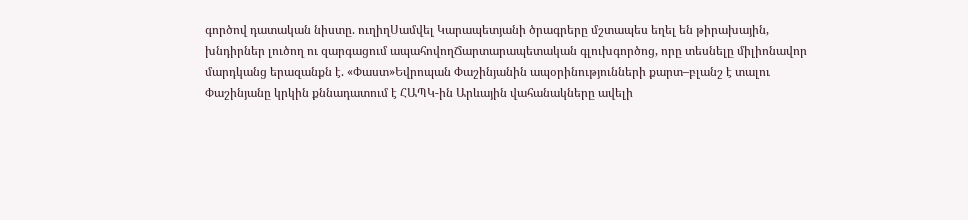գործով դատական նիստը. ուղիղՍամվել Կարապետյանի ծրագրերը մշտապես եղել են թիրախային, խնդիրներ լուծող ու զարգացում ապահովողՃարտարապետական գլուխգործոց, որը տեսնելը միլիոնավոր մարդկանց երազանքն է. «Փաստ»Եվրոպան Փաշինյանին ապօրինությունների քարտ–բլանշ է տալու Փաշինյանը կրկին քննադատում է ՀԱՊԿ-ին Արևային վահանակները ավելի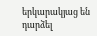երկարակյաց են դարձել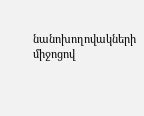նանոխողովակների միջոցով